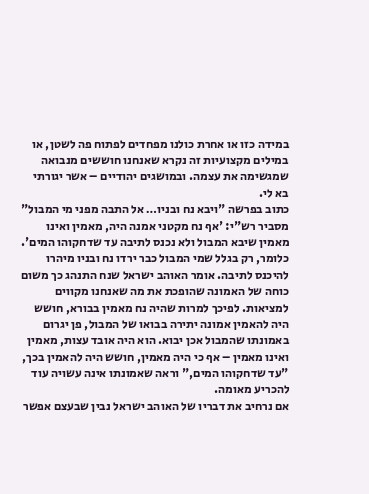במידה כזו או אחרת כולנו מפחדים לפתוח פה לשטן, או במילים מקצועיות זה נקרא שאנחנו חוששים מנבואה שמגשימה את עצמה. ובמושגים יהודיים – אשר יגורתי בא לי.
כתוב בפרשה "ויבא נח ובניו… אל התבה מפני מי המבול" מסביר רש"י: 'אף נח מקטני אמנה היה, מאמין ואינו מאמין שיבא המבול ולא נכנס לתיבה עד שדחקוהו המים'. כלומר, רק בגלל שמי המבול כבר ירדו נח ובניו מיהרו להיכנס לתיבה. אומר האוהב ישראל שנח התנהג כך משום כוחה של האמונה שהופכת את מה שאנחנו מקווים למציאות. לפיכך למרות שהיה נח מאמין בבורא, חושש היה להאמין אמונה יתירה בבואו של המבול, פן יגרום באמונתו שהמבול אכן יבוא. הוא היה אובד עצות, מאמין ואינו מאמין – אף כי היה מאמין, חושש היה להאמין בכך, "עד שדחקוהו המים," וראה שאמונתו אינה עשויה עוד להכריע מאומה.
אם נרחיב את דבריו של האוהב ישראל נבין שבעצם אפשר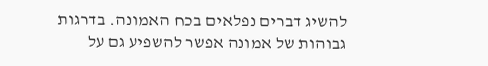להשיג דברים נפלאים בכח האמונה. בדרגות גבוהות של אמונה אפשר להשפיע גם על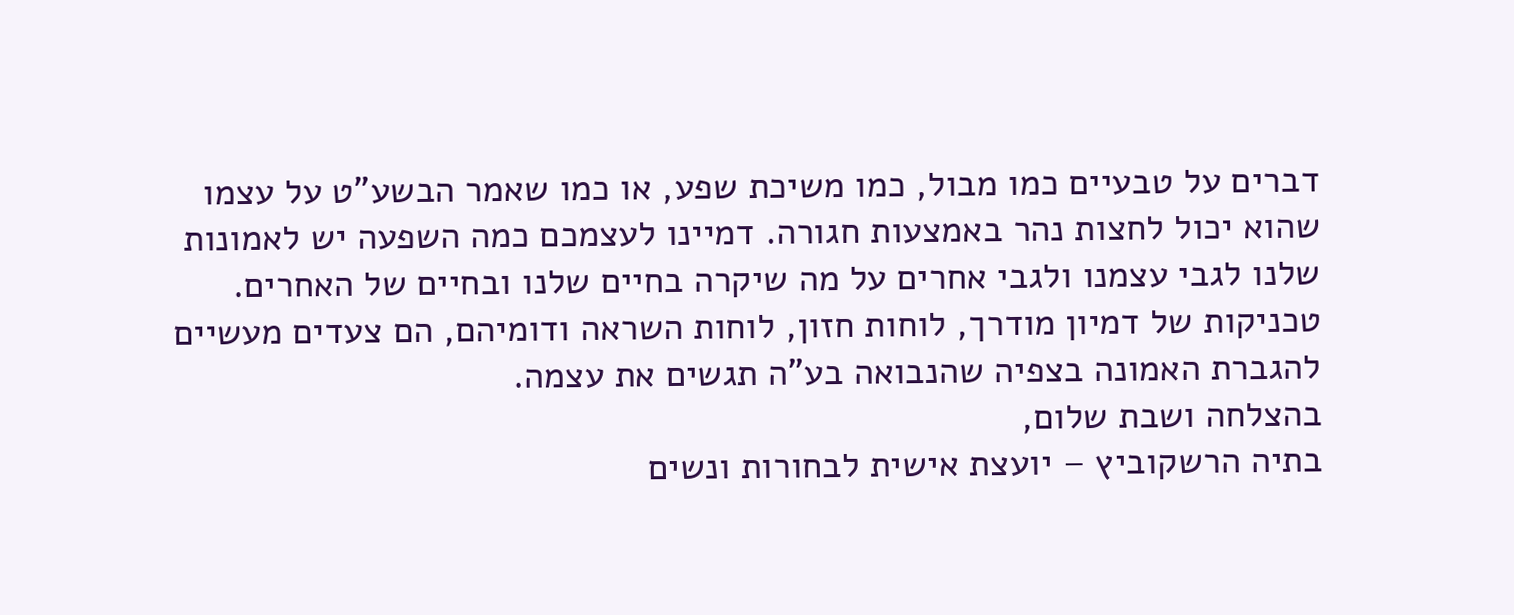דברים על טבעיים כמו מבול, כמו משיכת שפע, או כמו שאמר הבשע"ט על עצמו שהוא יכול לחצות נהר באמצעות חגורה. דמיינו לעצמכם כמה השפעה יש לאמונות שלנו לגבי עצמנו ולגבי אחרים על מה שיקרה בחיים שלנו ובחיים של האחרים.
טכניקות של דמיון מודרך, לוחות חזון, לוחות השראה ודומיהם, הם צעדים מעשיים להגברת האמונה בצפיה שהנבואה בע"ה תגשים את עצמה.
בהצלחה ושבת שלום,
בתיה הרשקוביץ – יועצת אישית לבחורות ונשים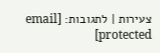צעירות | לתגובות: [email protected]